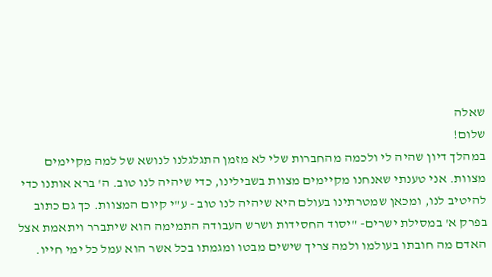שאלה
שלום!
במהלך דיון שהיה לי ולכמה מהחברות שלי לא מזמן התגלגלנו לנושא של למה מקיימים מצוות. אני טענתי שאנחנו מקיימים מצוות בשבילינו, כדי שיהיה לנו טוב. ה' ברא אותנו כדי להיטיב לנו, ומכאן שמטרתינו בעולם היא שיהיה לנו טוב - ע"י קיום המצוות. כך גם כתוב בפרק א' במסילת ישרים- "יסוד החסידות ושרש העבודה התמימה הוא שיתברר ויתאמת אצל האדם מה חובתו בעולמו ולמה צריך שישים מבטו ומגמתו בכל אשר הוא עמל כל ימי חייו.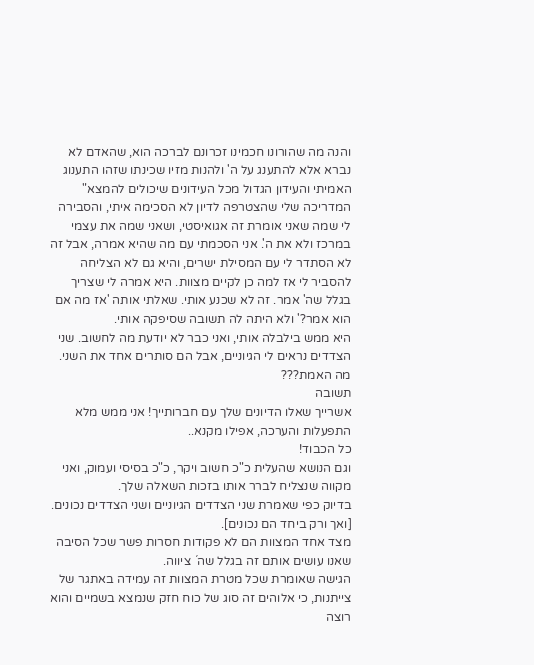והנה מה שהורונו חכמינו זכרונם לברכה הוא, שהאדם לא נברא אלא להתענג על ה' ולהנות מזיו שכינתו שזהו התענוג האמיתי והעידון הגדול מכל העידונים שיכולים להמצא"
המדריכה שלי שהצטרפה לדיון לא הסכימה איתי, והסבירה לי שמה שאני אומרת זה אגואיסטי, ושאני שמה את עצמי במרכז ולא את ה'. אני הסכמתי עם מה שהיא אמרה, אבל זה לא הסתדר לי עם המסילת ישרים, והיא גם לא הצליחה להסביר לי אז למה כן לקיים מצוות. היא אמרה לי שצריך בגלל שה' אמר. זה לא שכנע אותי. שאלתי אותה 'אז מה אם הוא אמר?' ולא היתה לה תשובה שסיפקה אותי.
היא ממש בילבלה אותי, ואני כבר לא יודעת מה לחשוב. שני הצדדים נראים לי הגיוניים, אבל הם סותרים אחד את השני. מה האמת???
תשובה
אשרייך שאלו הדיונים שלך עם חברותייך! אני ממש מלא התפעלות והערכה, אפילו מקנא..
כל הכבוד!
וגם הנושא שהעלית כ"כ חשוב ויקר, כ"כ בסיסי ועמוק, ואני מקווה שנצליח לברר אותו בזכות השאלה שלך.
בדיוק כפי שאמרת שני הצדדים הגיוניים ושני הצדדים נכונים. [ואך ורק ביחד הם נכונים].
מצד אחד המצוות הם לא פקודות חסרות פשר שכל הסיבה שאנו עושים אותם זה בגלל שה´ ציווה.
הגישה שאומרת שכל מטרת המצוות זה עמידה באתגר של צייתנות, כי אלוהים זה סוג של כוח חזק שנמצא בשמיים והוא רוצה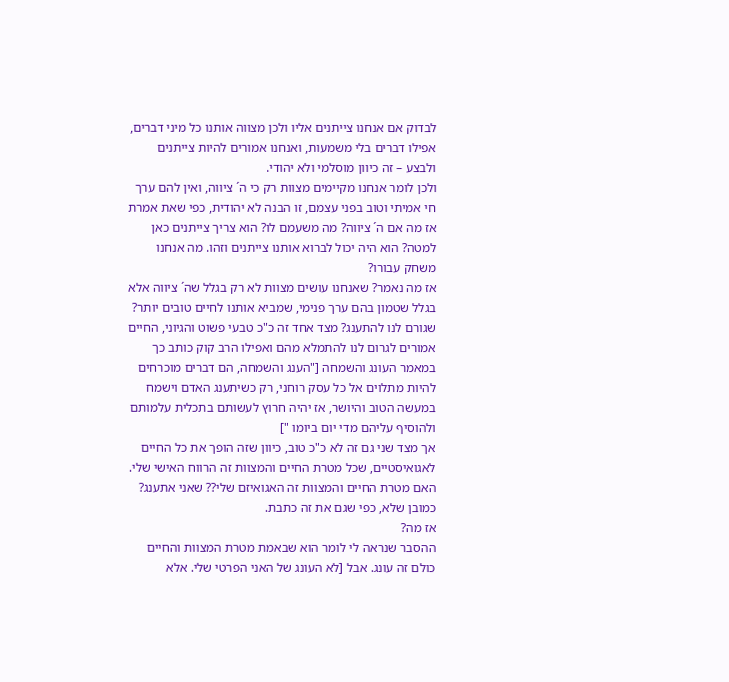לבדוק אם אנחנו צייתנים אליו ולכן מצווה אותנו כל מיני דברים, אפילו דברים בלי משמעות, ואנחנו אמורים להיות צייתנים ולבצע – זה כיוון מוסלמי ולא יהודי.
ולכן לומר אנחנו מקיימים מצוות רק כי ה´ ציווה, ואין להם ערך חי אמיתי וטוב בפני עצמם, זו הבנה לא יהודית, כפי שאת אמרת אז מה אם ה´ ציווה? מה משעמם לו? הוא צריך צייתנים כאן למטה? הוא היה יכול לברוא אותנו צייתנים וזהו. מה אנחנו משחק עבורו?
אז מה נאמר? שאנחנו עושים מצוות לא רק בגלל שה´ ציווה אלא בגלל שטמון בהם ערך פנימי, שמביא אותנו לחיים טובים יותר? שגורם לנו להתענג? מצד אחד זה כ"כ טבעי פשוט והגיוני, החיים אמורים לגרום לנו להתמלא מהם ואפילו הרב קוק כותב כך במאמר העונג והשמחה ["הענג והשמחה, הם דברים מוכרחים להיות מתלוים אל כל עסק רוחני, רק כשיתענג האדם וישמח במעשה הטוב והיושר, אז יהיה חרוץ לעשותם בתכלית עלמותם ולהוסיף עליהם מדי יום ביומו "]
אך מצד שני גם זה לא כ"כ טוב, כיוון שזה הופך את כל החיים לאגואיסטיים, שכל מטרת החיים והמצוות זה הרווח האישי שלי.
האם מטרת החיים והמצוות זה האגואיזם שלי?? שאני אתענג? כמובן שלא, כפי שגם את זה כתבת.
אז מה?
ההסבר שנראה לי לומר הוא שבאמת מטרת המצוות והחיים כולם זה עונג. אבל [לא העונג של האני הפרטי שלי. אלא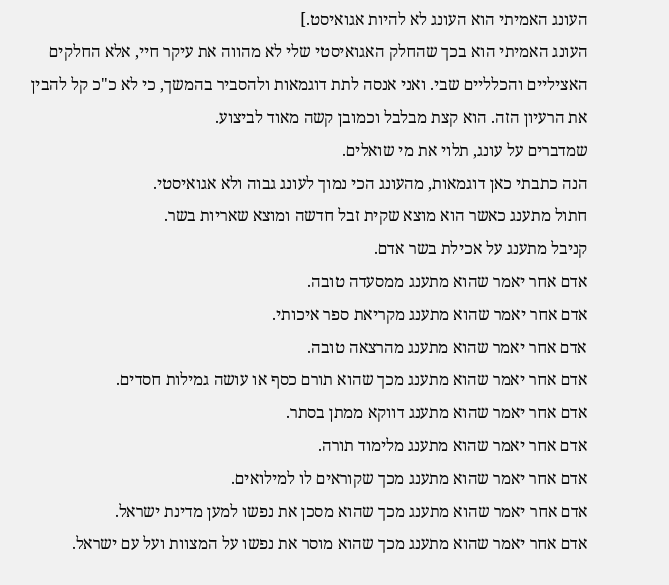העונג האמיתי הוא העונג לא להיות אגואיסט.]
העונג האמיתי הוא בכך שהחלק האגואיסטי שלי לא מהווה את עיקר חיי, אלא החלקים האציליים והכלליים שבי. ואני אנסה לתת דוגמאות ולהסביר בהמשך, כי לא כ"כ קל להבין את הרעיון הזה. הוא קצת מבלבל וכמובן קשה מאוד לביצוע.
שמדברים על עונג, תלוי את מי שואלים.
הנה כתבתי כאן דוגמאות, מהעונג הכי נמוך לעונג גבוה ולא אגואיסטי.
חתול מתענג כאשר הוא מוצא שקית זבל חדשה ומוצא שאריות בשר.
קניבל מתענג על אכילת בשר אדם.
אדם אחר יאמר שהוא מתענג ממסעדה טובה.
אדם אחר יאמר שהוא מתענג מקריאת ספר איכותי.
אדם אחר יאמר שהוא מתענג מהרצאה טובה.
אדם אחר יאמר שהוא מתענג מכך שהוא תורם כסף או עושה גמילות חסדים.
אדם אחר יאמר שהוא מתענג דווקא ממתן בסתר.
אדם אחר יאמר שהוא מתענג מלימוד תורה.
אדם אחר יאמר שהוא מתענג מכך שקוראים לו למילואים.
אדם אחר יאמר שהוא מתענג מכך שהוא מסכן את נפשו למען מדינת ישראל.
אדם אחר יאמר שהוא מתענג מכך שהוא מוסר את נפשו על המצוות ועל עם ישראל.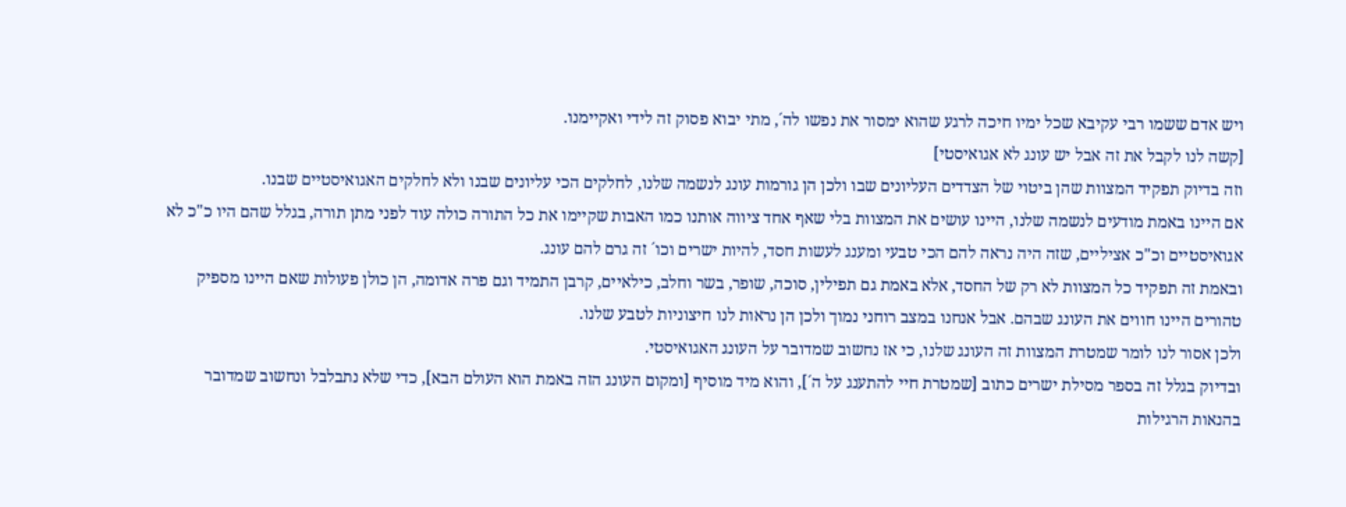ויש אדם ששמו רבי עקיבא שכל ימיו חיכה לרגע שהוא ימסור את נפשו לה´, מתי יבוא פסוק זה לידי ואקיימנו.
[קשה לנו לקבל את זה אבל יש עונג לא אגואיסטי]
וזה בדיוק תפקיד המצוות שהן ביטוי של הצדדים העליונים שבו ולכן הן גורמות עונג לנשמה שלנו, לחלקים הכי עליונים שבנו ולא לחלקים האגואיסטיים שבנו.
אם היינו באמת מודעים לנשמה שלנו, היינו עושים את המצוות בלי שאף אחד ציווה אותנו כמו האבות שקיימו את כל התורה כולה עוד לפני מתן תורה, בגלל שהם היו כ"כ לא אגואיסטיים וכ"כ אציליים, שזה היה נראה להם הכי טבעי ומענג לעשות חסד, להיות ישרים וכו´ זה גרם להם עונג.
ובאמת זה תפקיד כל המצוות לא רק של החסד, אלא באמת גם תפילין, סוכה, שופר, בשר וחלב, כילאיים, קרבן התמיד וגם פרה אדומה, הן כולן פעולות שאם היינו מספיק טהורים היינו חווים את העונג שבהם. אבל אנחנו במצב רוחני נמוך ולכן הן נראות לנו חיצוניות לטבע שלנו.
ולכן אסור לנו לומר שמטרת המצוות זה העונג שלנו, כי אז נחשוב שמדובר על העונג האגואיסטי.
ובדיוק בגלל זה בספר מסילת ישרים כתוב [שמטרת חיי להתענג על ה´], והוא מיד מוסיף [ומקום העונג הזה באמת הוא העולם הבא], כדי שלא נתבלבל ונחשוב שמדובר בהנאות הרגילות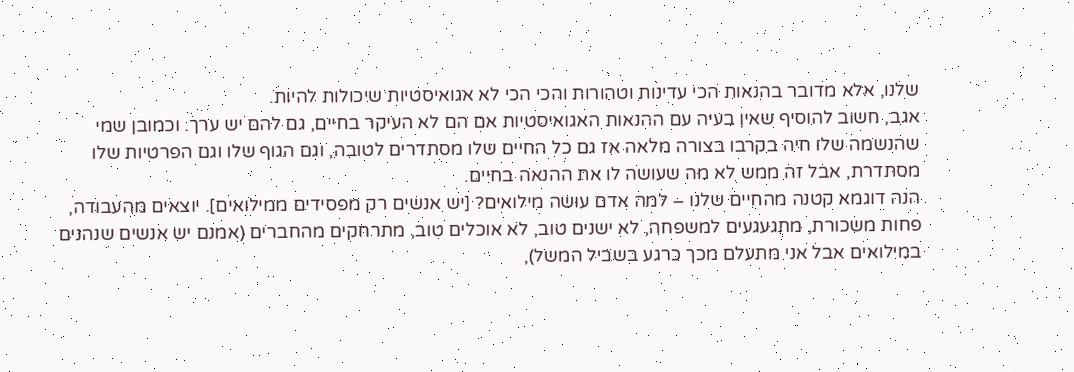שלנו, אלא מדובר בהנאות הכי עדינות וטהורות והכי הכי לא אגואיסטיות שיכולות להיות.
אגב, חשוב להוסיף שאין בעיה עם ההנאות האגואיסטיות אם הם לא העיקר בחיים, גם להם יש ערך. וכמובן שמי שהנשמה שלו חיה בקרבו בצורה מלאה אז גם כל החיים שלו מסתדרים לטובה, וגם הגוף שלו וגם הפרטיות שלו מסתדרת, אבל זה ממש לא מה שעושה לו את ההנאה בחיים.
הנה דוגמא קטנה מהחיים שלנו – למה אדם עושה מילואים? [יש אנשים רק מפסידים ממילואים]. יוצאים מהעבודה, פחות משכורת, מתגעגעים למשפחה, לא ישנים טוב, לא אוכלים טוב, מתרחקים מהחברים (אמנם יש אנשים שנהנים במילואים אבל אני מתעלם מכך כרגע בשביל המשל),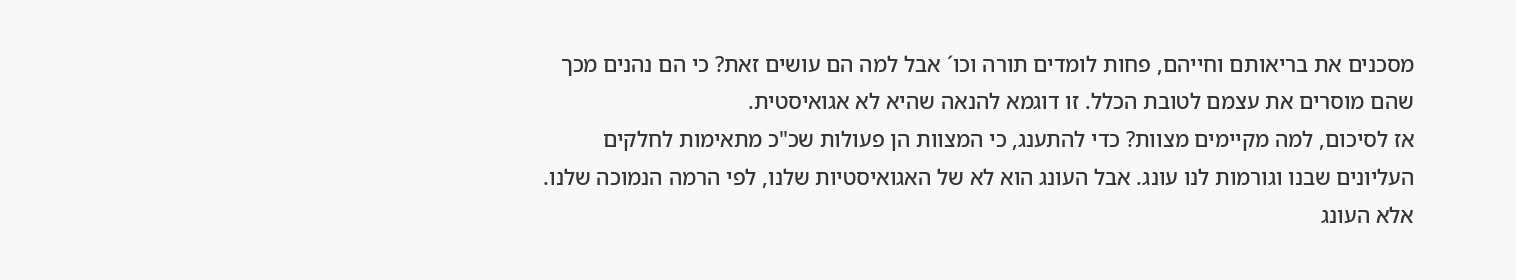מסכנים את בריאותם וחייהם, פחות לומדים תורה וכו´ אבל למה הם עושים זאת? כי הם נהנים מכך שהם מוסרים את עצמם לטובת הכלל. זו דוגמא להנאה שהיא לא אגואיסטית.
אז לסיכום, למה מקיימים מצוות? כדי להתענג, כי המצוות הן פעולות שכ"כ מתאימות לחלקים העליונים שבנו וגורמות לנו עונג. אבל העונג הוא לא של האגואיסטיות שלנו, לפי הרמה הנמוכה שלנו. אלא העונג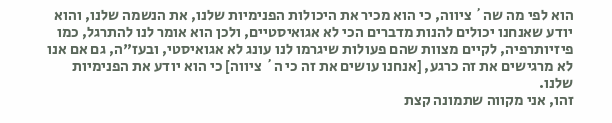הוא לפי מה שה´ ציווה, כי הוא מכיר את היכולות הפנימיות שלנו, את הנשמה שלנו, והוא יודע שאנחנו יכולים להנות מדברים הכי לא אגואיסטיים, ולכן הוא אומר לנו להתרגל, כמו פיזיותרפיה, לקיים מצוות שהם פעולות שיגרמו לנו עונג לא אגואיסטי, ובעז"ה, גם אם אנו לא מרגישים את זה כרגע, [אנחנו עושים את זה כי ה´ ציווה] כי הוא יודע את הפנימיות שלנו.
זהו, אני מקווה שתמונה קצת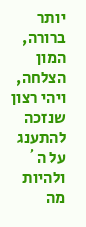יותר ברורה, המון הצלחה, ויהי רצון שנזכה להתענג על ה´ ולהיות מה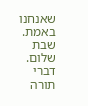שאנחנו באמת.
שבת שלום.
דברי תורה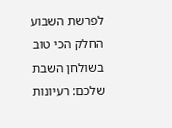לפרשת השבוע
החלק הכי טוב בשולחן השבת שלכם: רעיונות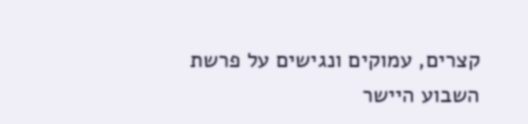קצרים, עמוקים ונגישים על פרשת השבוע היישר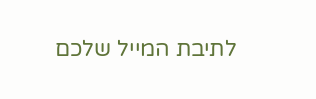לתיבת המייל שלכם